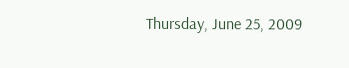Thursday, June 25, 2009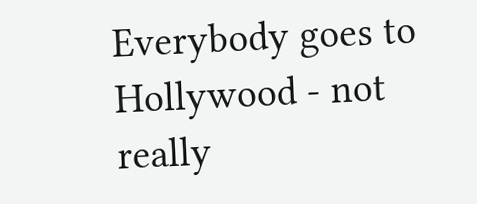Everybody goes to Hollywood - not really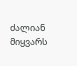ძალიან მიყვარს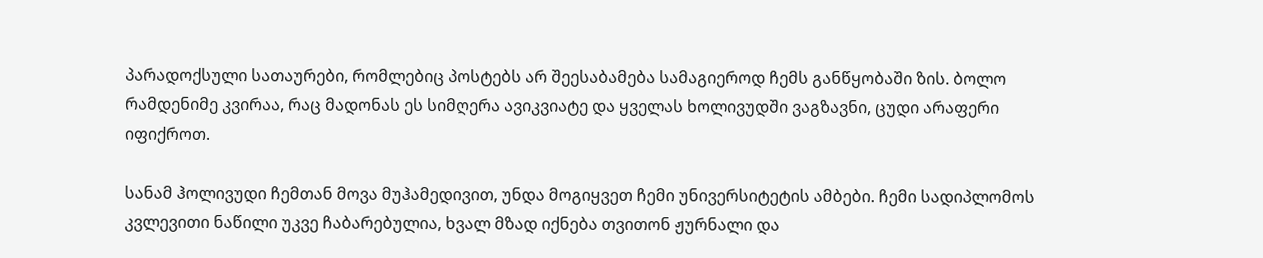პარადოქსული სათაურები, რომლებიც პოსტებს არ შეესაბამება სამაგიეროდ ჩემს განწყობაში ზის. ბოლო რამდენიმე კვირაა, რაც მადონას ეს სიმღერა ავიკვიატე და ყველას ხოლივუდში ვაგზავნი, ცუდი არაფერი იფიქროთ.

სანამ ჰოლივუდი ჩემთან მოვა მუჰამედივით, უნდა მოგიყვეთ ჩემი უნივერსიტეტის ამბები. ჩემი სადიპლომოს კვლევითი ნაწილი უკვე ჩაბარებულია, ხვალ მზად იქნება თვითონ ჟურნალი და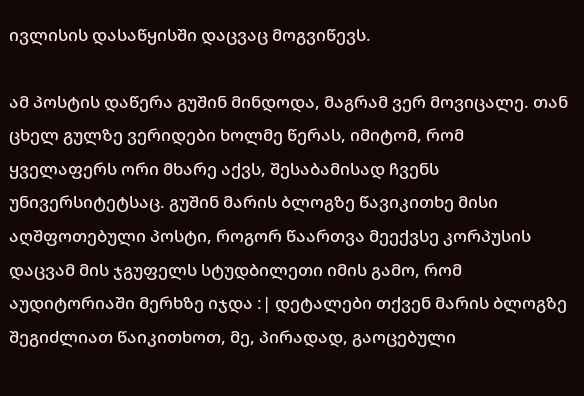ივლისის დასაწყისში დაცვაც მოგვიწევს.

ამ პოსტის დაწერა გუშინ მინდოდა, მაგრამ ვერ მოვიცალე. თან ცხელ გულზე ვერიდები ხოლმე წერას, იმიტომ, რომ ყველაფერს ორი მხარე აქვს, შესაბამისად ჩვენს უნივერსიტეტსაც. გუშინ მარის ბლოგზე წავიკითხე მისი აღშფოთებული პოსტი, როგორ წაართვა მეექვსე კორპუსის დაცვამ მის ჯგუფელს სტუდბილეთი იმის გამო, რომ აუდიტორიაში მერხზე იჯდა :| დეტალები თქვენ მარის ბლოგზე შეგიძლიათ წაიკითხოთ, მე, პირადად, გაოცებული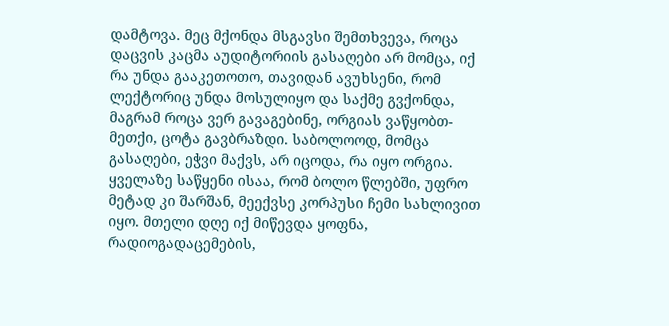დამტოვა. მეც მქონდა მსგავსი შემთხვევა, როცა დაცვის კაცმა აუდიტორიის გასაღები არ მომცა, იქ რა უნდა გააკეთოთო, თავიდან ავუხსენი, რომ ლექტორიც უნდა მოსულიყო და საქმე გვქონდა, მაგრამ როცა ვერ გავაგებინე, ორგიას ვაწყობთ-მეთქი, ცოტა გავბრაზდი. საბოლოოდ, მომცა გასაღები, ეჭვი მაქვს, არ იცოდა, რა იყო ორგია. ყველაზე საწყენი ისაა, რომ ბოლო წლებში, უფრო მეტად კი შარშან, მეექვსე კორპუსი ჩემი სახლივით იყო. მთელი დღე იქ მიწევდა ყოფნა, რადიოგადაცემების,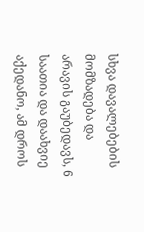სხვა დავალებების მომზადება და არავის გაუბედავს, 6 საათია და დაახვიე აქედანო, ამ დროს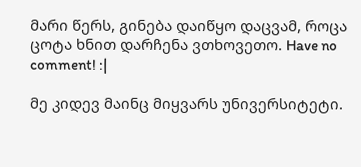მარი წერს, გინება დაიწყო დაცვამ, როცა ცოტა ხნით დარჩენა ვთხოვეთო. Have no comment! :|

მე კიდევ მაინც მიყვარს უნივერსიტეტი.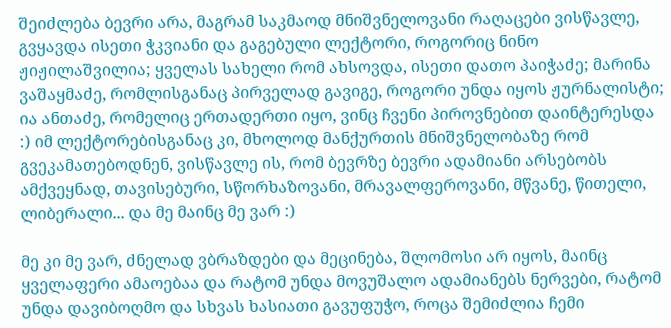შეიძლება ბევრი არა, მაგრამ საკმაოდ მნიშვნელოვანი რაღაცები ვისწავლე, გვყავდა ისეთი ჭკვიანი და გაგებული ლექტორი, როგორიც ნინო ჟიჟილაშვილია; ყველას სახელი რომ ახსოვდა, ისეთი დათო პაიჭაძე; მარინა ვაშაყმაძე, რომლისგანაც პირველად გავიგე, როგორი უნდა იყოს ჟურნალისტი; ია ანთაძე, რომელიც ერთადერთი იყო, ვინც ჩვენი პიროვნებით დაინტერესდა :) იმ ლექტორებისგანაც კი, მხოლოდ მანქურთის მნიშვნელობაზე რომ გვეკამათებოდნენ, ვისწავლე ის, რომ ბევრზე ბევრი ადამიანი არსებობს ამქვეყნად, თავისებური, სწორხაზოვანი, მრავალფეროვანი, მწვანე, წითელი, ლიბერალი... და მე მაინც მე ვარ :)

მე კი მე ვარ, ძნელად ვბრაზდები და მეცინება, შლომოსი არ იყოს, მაინც ყველაფერი ამაოებაა და რატომ უნდა მოვუშალო ადამიანებს ნერვები, რატომ უნდა დავიბოღმო და სხვას ხასიათი გავუფუჭო, როცა შემიძლია ჩემი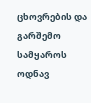ცხოვრების და გარშემო სამყაროს ოდნავ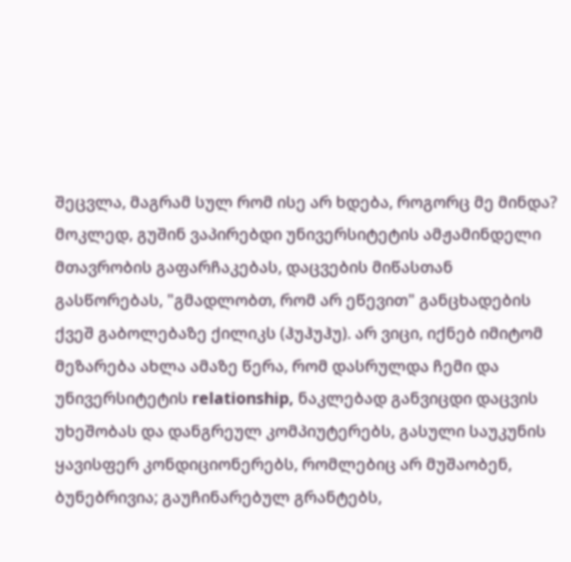შეცვლა, მაგრამ სულ რომ ისე არ ხდება, როგორც მე მინდა? მოკლედ, გუშინ ვაპირებდი უნივერსიტეტის ამჟამინდელი მთავრობის გაფარჩაკებას, დაცვების მიწასთან გასწორებას, "გმადლობთ, რომ არ ეწევით" განცხადების ქვეშ გაბოლებაზე ქილიკს (ჰუჰუჰუ). არ ვიცი, იქნებ იმიტომ მეზარება ახლა ამაზე წერა, რომ დასრულდა ჩემი და უნივერსიტეტის relationship, ნაკლებად განვიცდი დაცვის უხეშობას და დანგრეულ კომპიუტერებს, გასული საუკუნის ყავისფერ კონდიციონერებს, რომლებიც არ მუშაობენ, ბუნებრივია; გაუჩინარებულ გრანტებს,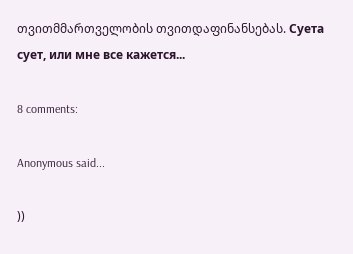თვითმმართველობის თვითდაფინანსებას. Суета сует, или мне все кажется...

8 comments:

Anonymous said...

))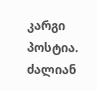კარგი პოსტია. ძალიან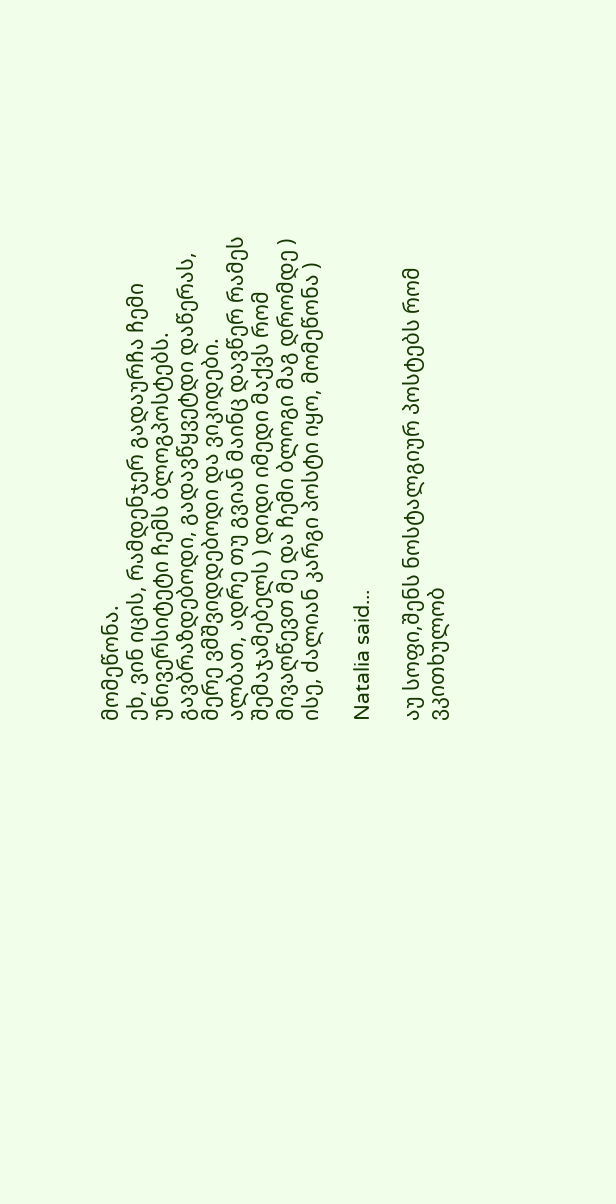მომეწონა.
ეხ, ვინ იცის, რამდენჯერ გადაურჩა ჩემი უნივერსიტეტი ჩემს ბლოგპოსტებს. გავბრაზდებოდი, გადავწყვეტდი დაწერას, მერე ვმშვიდდებოდი და ვიკიდები.
ალბათ, ადრე თუ გვიან მაინც დავწერ რამეს შემაჯამებელს ) დიდი იმედი მაქვს რომ მივაღწევთ მე და ჩემი ბლოგი მაგ დრომდე ) ისე, ძალიან კარგი პოსტი იყო, მომეწონა )

Natalia said...

აუ სოფი,შენს ნოსტალგიურ პოსტებს რომ ვკითხულობ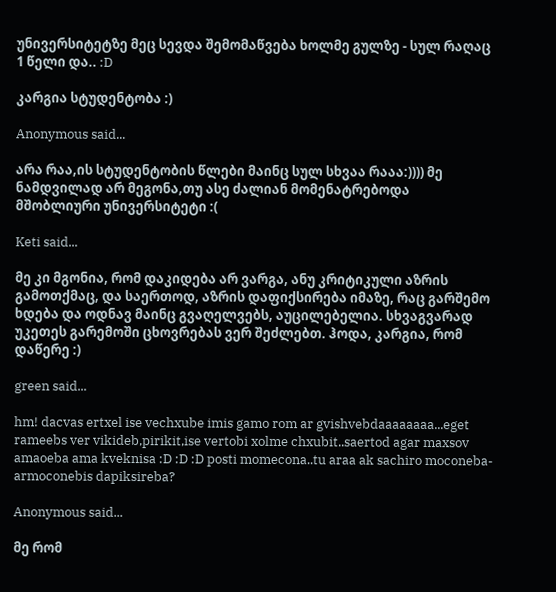უნივერსიტეტზე მეც სევდა შემომაწვება ხოლმე გულზე - სულ რაღაც 1 წელი და.. :D

კარგია სტუდენტობა :)

Anonymous said...

არა რაა,ის სტუდენტობის წლები მაინც სულ სხვაა რააა:)))) მე ნამდვილად არ მეგონა,თუ ასე ძალიან მომენატრებოდა მშობლიური უნივერსიტეტი :(

Keti said...

მე კი მგონია, რომ დაკიდება არ ვარგა, ანუ კრიტიკული აზრის გამოთქმაც, და საერთოდ, აზრის დაფიქსირება იმაზე, რაც გარშემო ხდება და ოდნავ მაინც გვაღელვებს, აუცილებელია. სხვაგვარად უკეთეს გარემოში ცხოვრებას ვერ შეძლებთ. ჰოდა, კარგია, რომ დაწერე :)

green said...

hm! dacvas ertxel ise vechxube imis gamo rom ar gvishvebdaaaaaaaa...eget rameebs ver vikideb,pirikit,ise vertobi xolme chxubit..saertod agar maxsov amaoeba ama kveknisa :D :D :D posti momecona..tu araa ak sachiro moconeba-armoconebis dapiksireba?

Anonymous said...

მე რომ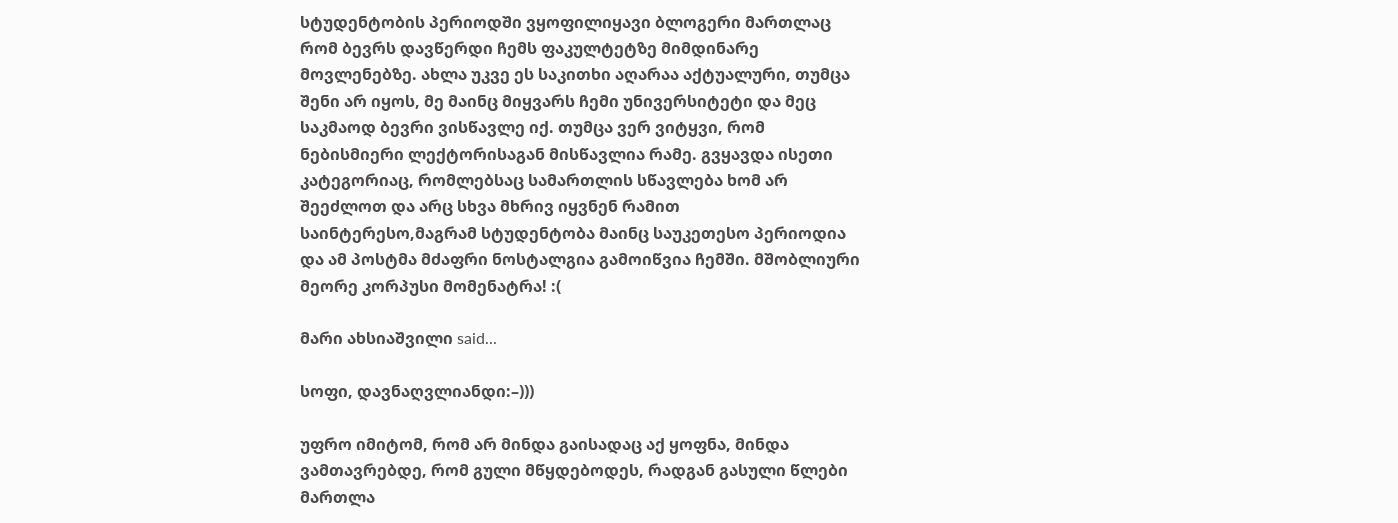სტუდენტობის პერიოდში ვყოფილიყავი ბლოგერი მართლაც რომ ბევრს დავწერდი ჩემს ფაკულტეტზე მიმდინარე მოვლენებზე. ახლა უკვე ეს საკითხი აღარაა აქტუალური, თუმცა შენი არ იყოს, მე მაინც მიყვარს ჩემი უნივერსიტეტი და მეც საკმაოდ ბევრი ვისწავლე იქ. თუმცა ვერ ვიტყვი, რომ ნებისმიერი ლექტორისაგან მისწავლია რამე. გვყავდა ისეთი კატეგორიაც, რომლებსაც სამართლის სწავლება ხომ არ შეეძლოთ და არც სხვა მხრივ იყვნენ რამით საინტერესო,მაგრამ სტუდენტობა მაინც საუკეთესო პერიოდია და ამ პოსტმა მძაფრი ნოსტალგია გამოიწვია ჩემში. მშობლიური მეორე კორპუსი მომენატრა! :(

მარი ახსიაშვილი said...

სოფი, დავნაღვლიანდი:–)))

უფრო იმიტომ, რომ არ მინდა გაისადაც აქ ყოფნა, მინდა ვამთავრებდე, რომ გული მწყდებოდეს, რადგან გასული წლები მართლა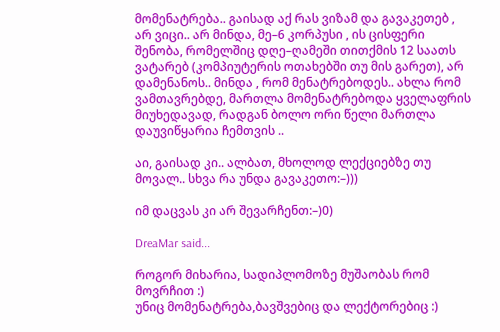მომენატრება.. გაისად აქ რას ვიზამ და გავაკეთებ , არ ვიცი.. არ მინდა, მე–6 კორპუსი , ის ცისფერი შენობა, რომელშიც დღე–ღამეში თითქმის 12 საათს ვატარებ (კომპიუტერის ოთახებში თუ მის გარეთ), არ დამენანოს.. მინდა , რომ მენატრებოდეს.. ახლა რომ ვამთავრებდე, მართლა მომენატრებოდა ყველაფრის მიუხედავად, რადგან ბოლო ორი წელი მართლა დაუვიწყარია ჩემთვის ..

აი, გაისად კი.. ალბათ, მხოლოდ ლექციებზე თუ მოვალ.. სხვა რა უნდა გავაკეთო:–)))

იმ დაცვას კი არ შევარჩენთ:–)0)

DreaMar said...

როგორ მიხარია, სადიპლომოზე მუშაობას რომ მოვრჩით :)
უნიც მომენატრება,ბავშვებიც და ლექტორებიც :)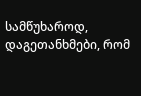სამწუხაროდ, დაგეთანხმები, რომ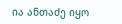ია ანთაძე იყო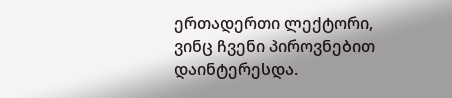ერთადერთი ლექტორი, ვინც ჩვენი პიროვნებით დაინტერესდა.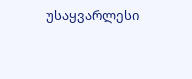უსაყვარლესი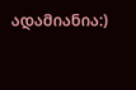ადამიანია:)